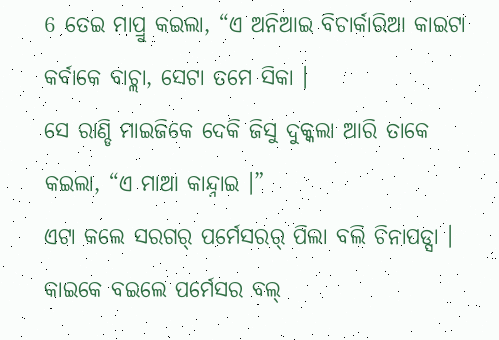6 ତେଇ ମାପ୍ରୁ କଇଲା, “ଏ ଅନିଆଇ ବିଚାର୍କାରିଆ କାଇଟା କର୍ବାକେ ବାଚ୍ଲା, ସେଟା ତମେ ସିକା ।
ସେ ରାଣ୍ଡି ମାଇଜିକେ ଦେକି ଜିସୁ ଦୁକ୍କଲା ଆରି ତାକେ କଇଲା, “ଏ ମାଆ କାନ୍ଦ୍ନାଇ ।”
ଏଟା କଲେ ସରଗର୍ ପର୍ମେସରର୍ ପିଲା ବଲି ଚିନାପଡ୍ସା । କାଇକେ ବଇଲେ ପର୍ମେସର ବଲ୍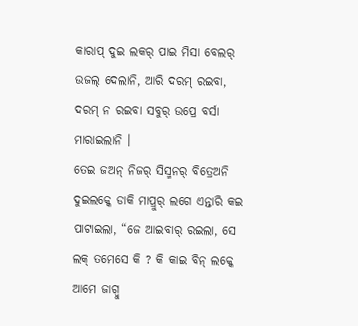କାରାପ୍ ଦୁଇ ଲକର୍ ପାଇ ମିସା ବେଲର୍ ଉଜଲ୍ ଦେଲାନି, ଆରି ଦରମ୍ ରଇବା, ଦରମ୍ ନ ରଇବା ସବୁର୍ ଉପ୍ରେ ବର୍ସା ମାରାଇଲାନି ।
ତେଇ ଜଅନ୍ ନିଜର୍ ସିସ୍ମନର୍ ବିତ୍ରେଅନି ଦୁଇଲକ୍କେ ଡାକି ମାପ୍ରୁର୍ ଲଗେ ଏନ୍ତାରି କଇ ପାଟାଇଲା, “ଜେ ଆଇବାର୍ ରଇଲା, ସେ ଲକ୍ ତମେସେ କି ? କି କାଇ ବିନ୍ ଲକ୍କେ ଆମେ ଜାଗ୍ବୁ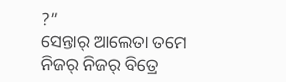?”
ସେନ୍ତାର୍ ଆଲେତା ତମେ ନିଜର୍ ନିଜର୍ ବିତ୍ରେ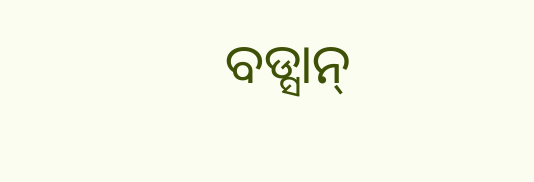ବଡ୍ସାନ୍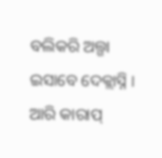ବଲିକରି ଅଲ୍ଗା ଇସାବେ ଦେକ୍ଲାସ୍ନି । ଆରି କାରାପ୍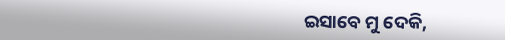ଇସାବେ ମୁ ଦେକି,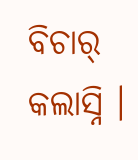ବିଚାର୍ କଲାସ୍ନି ।